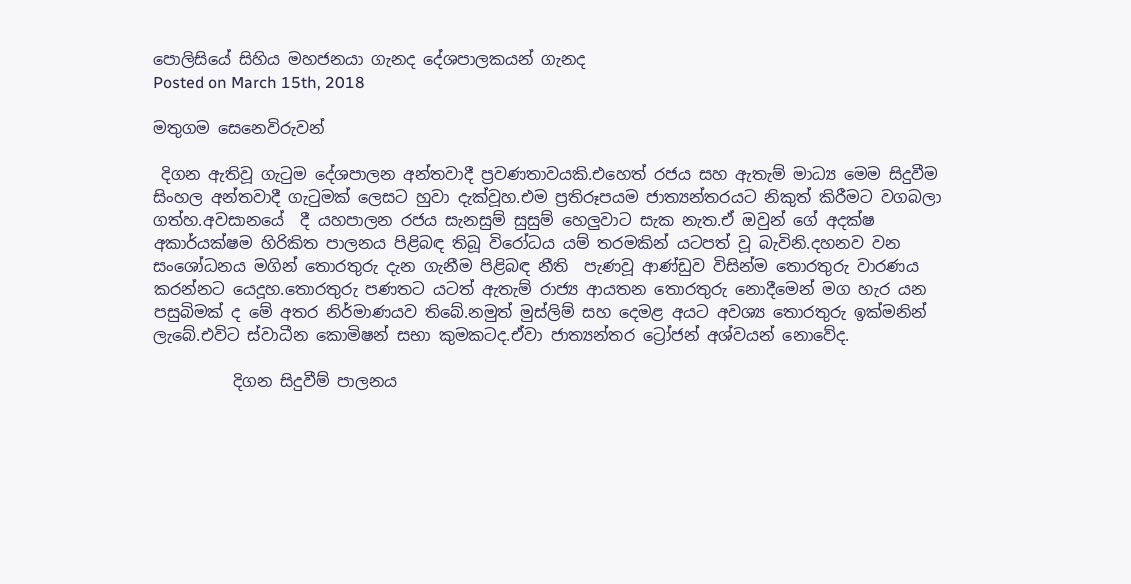පොලිසියේ සිහිය මහජනයා ගැනද දේශපාලකයන් ගැනද
Posted on March 15th, 2018

මතුගම සෙනෙවිරුවන්

 දිගන ඇතිවූ ගැටුම දේශපාලන අන්තවාදී ප්‍රවණතාවයකි.එහෙත් රජය සහ ඇතැම් මාධ්‍ය මෙම සිදුවීම සිංහල අන්තවාදී ගැටුමක් ලෙසට හුවා දැක්වූහ.එම ප්‍රතිරූපයම ජාත්‍යන්තරයට නිකුත් කිරීමට වගබලා ගත්හ.අවසානයේ  දී යහපාලන රජය සැනසුම් සුසුම් හෙලුවාට සැක නැත.ඒ ඔවුන් ගේ අදක්ෂ අකාර්යක්ෂම හිරිකිත පාලනය පිළිබඳ තිබූ විරෝධය යම් තරමකින් යටපත් වූ බැවිනි.දහනව වන සංශෝධනය මගින් තොරතුරු දැන ගැනීම පිළිබඳ නීති  පැණවූ ආණ්ඩුව විසින්ම තොරතුරු වාරණය කරන්නට යෙදූහ.තොරතුරු පණතට යටත් ඇතැම් රාජ්‍ය ආයතන තොරතුරු නොදීමෙන් මග හැර යන පසුබිමක් ද මේ අතර නිර්මාණයව තිබේ.නමුත් මුස්ලිම් සහ දෙමළ අයට අවශ්‍ය තොරතුරු ඉක්මනින් ලැබේ.එවිට ස්වාධීන කොමිෂන් සභා කුමකටද.ඒවා ජාත්‍යන්තර ට්‍රෝජන් අශ්වයන් නොවේද.

          දිගන සිදුවීම් පාලනය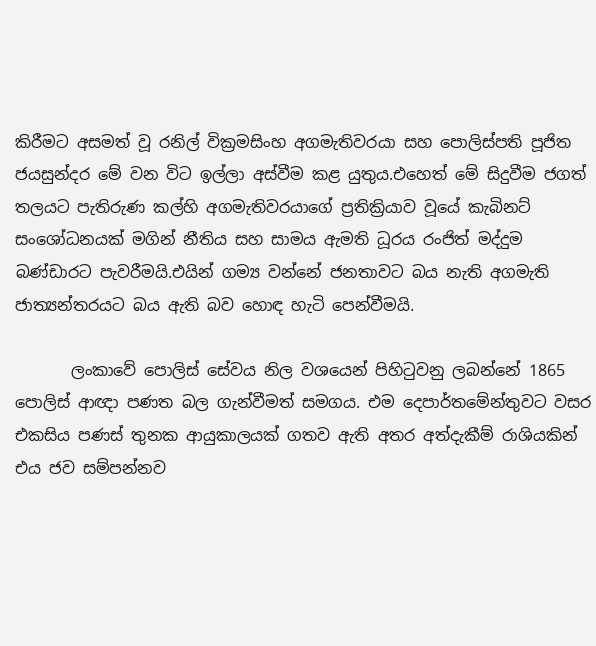කිරීමට අසමත් වූ රනිල් වික්‍රමසිංහ අගමැතිවරයා සහ පොලිස්පති පූජිත ජයසුන්දර මේ වන විට ඉල්ලා අස්වීම කළ යුතුය.එහෙත් මේ සිදුවීම ජගත් තලයට පැතිරුණ කල්හි අගමැතිවරයාගේ ප්‍රතික්‍රියාව වූයේ කැබිනට් සංශෝධනයක් මගින් නීතිය සහ සාමය ඇමති ධූරය රංජිත් මද්දුම බණ්ඩාරට පැවරීමයි.එයින් ගම්‍ය වන්නේ ජනතාවට බය නැති අගමැති ජාත්‍යන්තරයට බය ඇති බව හොඳ හැටි පෙන්වීමයි.

       ලංකාවේ පොලිස් සේවය නිල වශයෙන් පිහිටුවනු ලබන්නේ 1865 පොලිස් ආඥා පණත බල ගැන්වීමත් සමගය. එම දෙපාර්තමේන්තුවට වසර එකසිය පණස් තුනක ආයුකාලයක් ගතව ඇති අතර අත්දැකීම් රාශියකින් එය ජව සම්පන්නව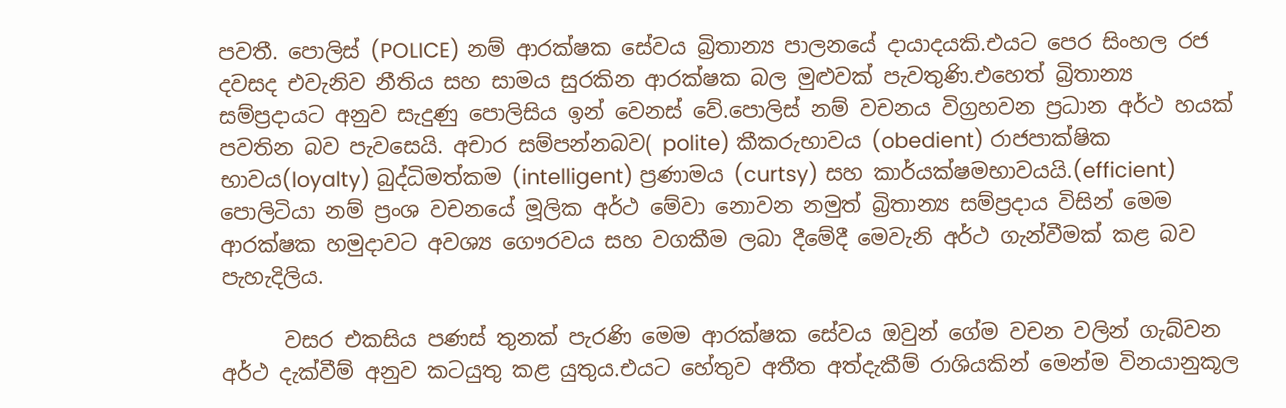පවතී. පොලිස් (POLICE) නම් ආරක්ෂක සේවය බ්‍රිතාන්‍ය පාලනයේ දායාදයකි.එයට පෙර සිංහල රජ දවසද එවැනිව නීතිය සහ සාමය සුරකින ආරක්ෂක බල මුළුවක් පැවතුණි.එහෙත් බ්‍රිතාන්‍ය සම්ප්‍රදායට අනුව සැදුණු පොලිසිය ඉන් වෙනස් වේ.පොලිස් නම් වචනය විග්‍රහවන ප්‍රධාන අර්ථ හයක් පවතින බව පැවසෙයි. අචාර සම්පන්නබව( polite) කීකරුභාවය (obedient) රාජපාක්ෂික භාවය(loyalty) බුද්ධිමත්කම (intelligent) ප්‍රණාමය (curtsy) සහ කාර්යක්ෂමභාවයයි.(efficient)  පොලිටියා නම් ප්‍රංශ වචනයේ මූලික අර්ථ මේවා නොවන නමුත් බ්‍රිතාන්‍ය සම්ප්‍රදාය විසින් මෙම ආරක්ෂක හමුදාවට අවශ්‍ය ගෞරවය සහ වගකීම ලබා දීමේදී මෙවැනි අර්ථ ගැන්වීමක් කළ බව පැහැදිලිය.

      වසර එකසිය පණස් තුනක් පැරණි මෙම ආරක්ෂක සේවය ඔවුන් ගේම වචන වලින් ගැබ්වන අර්ථ දැක්වීම් අනුව කටයුතු කළ යුතුය.එයට හේතුව අතීත අත්දැකීම් රාශියකින් මෙන්ම විනයානුකූල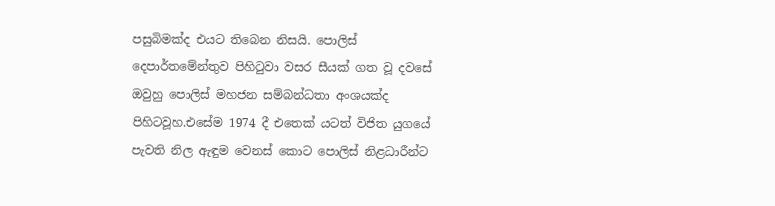පසුබිමක්ද එයට තිබෙන නිසයි. පොලිස් දෙපාර්තමේන්තුව පිහිටුවා වසර සීයක් ගත වූ දවසේ ඔවුහු පොලිස් මහජන සම්බන්ධතා අංශයක්ද පිහිටවූහ.එසේම 1974 දී එතෙක් යටත් විජිත යුගයේ පැවති නිල ඇඳුම වෙනස් කොට පොලිස් නිළධාරීන්ට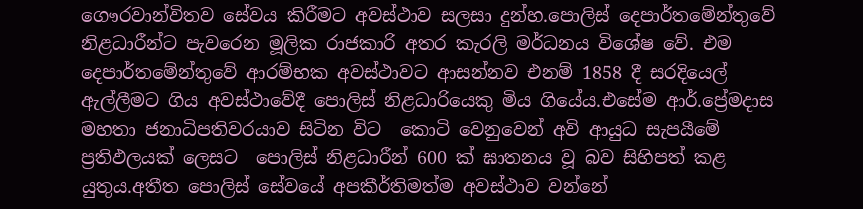ගෞරවාන්විතව සේවය කිරීමට අවස්ථාව සලසා දුන්හ.පොලිස් දෙපාර්තමේන්තුවේ නිළධාරීන්ට පැවරෙන මූලික රාජකාරි අතර කැරලි මර්ධනය විශේෂ වේ. එම දෙපාර්තමේන්තුවේ ආරම්භක අවස්ථාවට ආසන්නව එනම් 1858 දී සරදියෙල් ඇල්ලීමට ගිය අවස්ථාවේදී පොලිස් නිළධාරියෙකු මිය ගියේය.එසේම ආර්.ප්‍රේමදාස මහතා ජනාධිපතිවරයාව සිටින විට  කොටි වෙනුවෙන් අවි ආයුධ සැපයීමේ ප්‍රතිඵලයක් ලෙසට  පොලිස් නිළධාරීන් 600 ක් ඝාතනය වූ බව සිහිපත් කළ යුතුය.අතීත පොලිස් සේවයේ අපකීර්තිමත්ම අවස්ථාව වන්නේ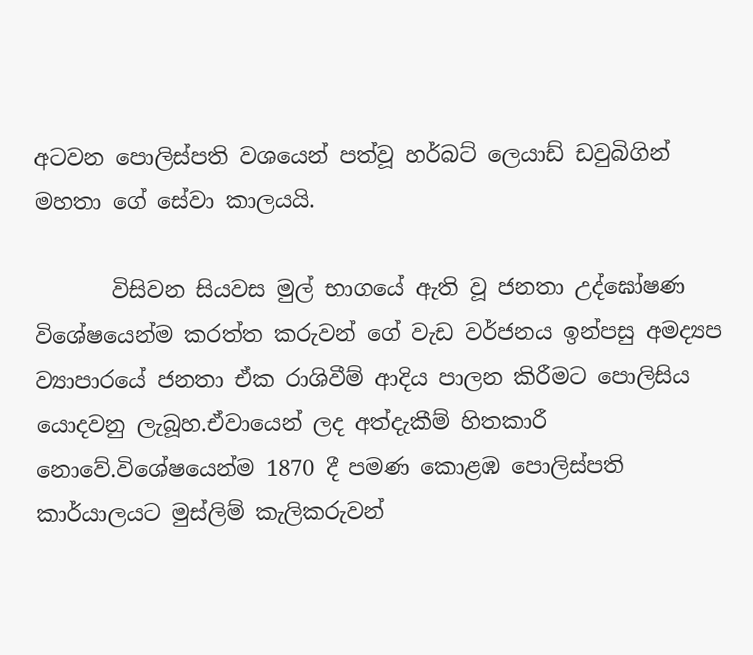අටවන පොලිස්පති වශයෙන් පත්වූ හර්බට් ලෙයාඩ් ඩවුබිගින් මහතා ගේ සේවා කාලයයි.

       විසිවන සියවස මුල් භාගයේ ඇති වූ ජනතා උද්ඝෝෂණ විශේෂයෙන්ම කරත්ත කරුවන් ගේ වැඩ වර්ජනය ඉන්පසු අමද්‍යප ව්‍යාපාරයේ ජනතා ඒක රාශිවීම් ආදිය පාලන කිරීමට පොලිසිය යොදවනු ලැබූහ.ඒවායෙන් ලද අත්දැකීම් හිතකාරී නොවේ.විශේෂයෙන්ම 1870 දී පමණ කොළඹ පොලිස්පති කාර්යාලයට මුස්ලිම් කැලිකරුවන්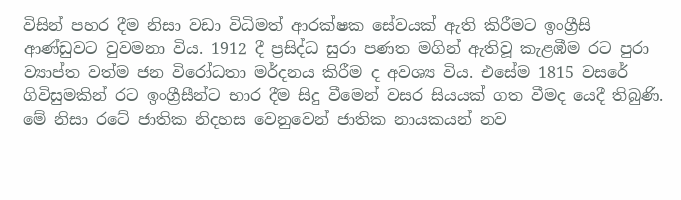විසින් පහර දීම නිසා වඩා විධිමත් ආරක්ෂක සේවයක් ඇති කිරීමට ඉංග්‍රීසි ආණ්ඩුවට වුවමනා විය. 1912 දී ප්‍රසිද්ධ සුරා පණත මගින් ඇතිවූ කැළඹීම රට පුරා ව්‍යාප්ත වත්ම ජන විරෝධතා මර්දනය කිරීම ද අවශ්‍ය විය. එසේම 1815 වසරේ ගිවිසුමකින් රට ඉංග්‍රීසීන්ට භාර දීම සිදු වීමෙන් වසර සියයක් ගත වීමද යෙදී තිබුණි. මේ නිසා රටේ ජාතික නිදහස වෙනුවෙන් ජාතික නායකයන් නව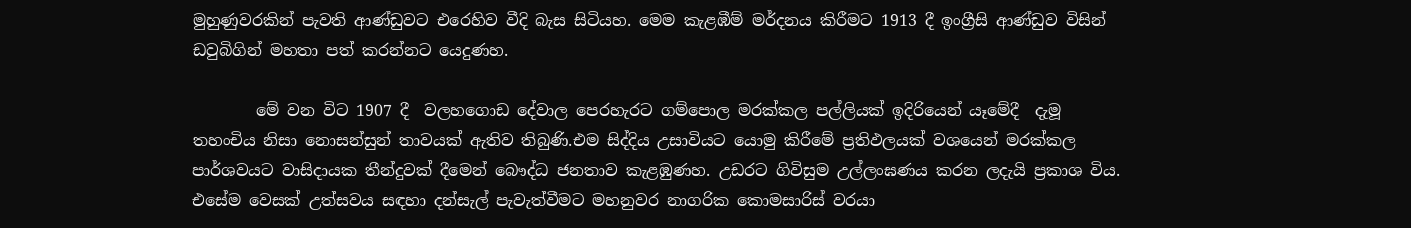මුහුණුවරකින් පැවති ආණ්ඩුවට එරෙහිව වීදි බැස සිටියහ. මෙම කැළඹීම් මර්දනය කිරීමට 1913 දී ඉංග්‍රීසි ආණ්ඩුව විසින් ඩවුබිගින් මහතා පත් කරන්නට යෙදුණහ.

        මේ වන විට 1907 දී  වලහගොඩ දේවාල පෙරහැරට ගම්පොල මරක්කල පල්ලියක් ඉදිරියෙන් යෑමේදී  දැමූ තහංචිය නිසා නොසන්සුන් තාවයක් ඇතිව තිබුණි.එම සිද්දිය උසාවියට යොමු කිරීමේ ප්‍රතිඵලයක් වශයෙන් මරක්කල පාර්ශවයට වාසිදායක තීන්දුවක් දීමෙන් බෞද්ධ ජනතාව කැළඹුණහ. උඩරට ගිවිසුම උල්ලංඝණය කරන ලදැයි ප්‍රකාශ විය. එසේම වෙසක් උත්සවය සඳහා දන්සැල් පැවැත්වීමට මහනුවර නාගරික කොමසාරිස් වරයා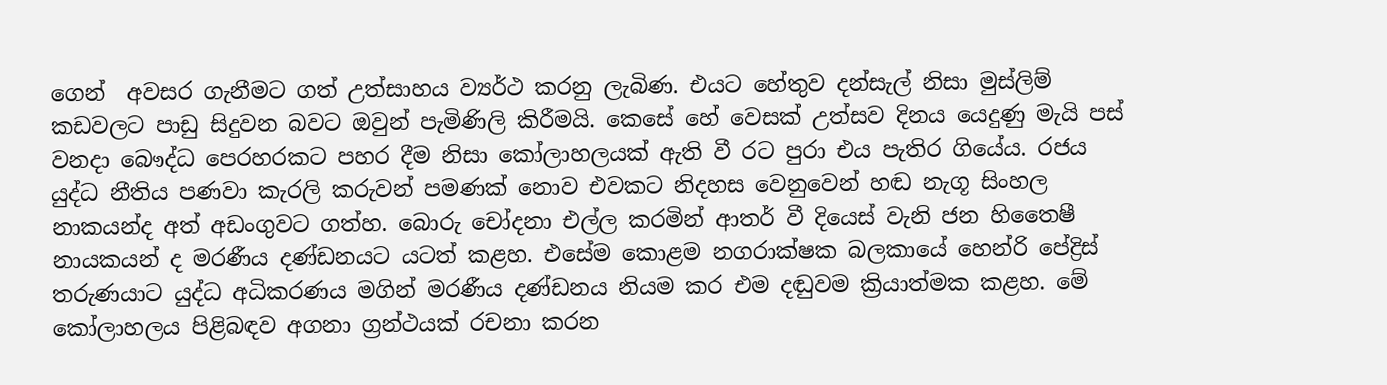ගෙන්  අවසර ගැනීමට ගත් උත්සාහය ව්‍යර්ථ කරනු ලැබිණ. එයට හේතුව දන්සැල් නිසා මුස්ලිම් කඩවලට පාඩු සිදුවන බවට ඔවුන් පැමිණිලි කිරීමයි. කෙසේ හේ වෙසක් උත්සව දිනය යෙදුණු මැයි පස් වනදා බෞද්ධ පෙරහරකට පහර දීම නිසා කෝලාහලයක් ඇති වී රට පුරා එය පැතිර ගියේය. රජය යුද්ධ නීතිය පණවා කැරලි කරුවන් පමණක් නොව එවකට නිදහස වෙනුවෙන් හඬ නැගූ සිංහල නාකයන්ද අත් අඩංගුවට ගත්හ. බොරු චෝදනා එල්ල කරමින් ආතර් වී දියෙස් වැනි ජන හිතෛෂී නායකයන් ද මරණීය දණ්ඩනයට යටත් කළහ. එසේම කොළම නගරාක්ෂක බලකායේ හෙන්රි පේද්‍රිස් තරුණයාට යුද්ධ අධිකරණය මගින් මරණීය දණ්ඩනය නියම කර එම දඬුවම ක්‍රියාත්මක කළහ. මේ කෝලාහලය පිළිබඳව අගනා ග්‍රන්ථයක් රචනා කරන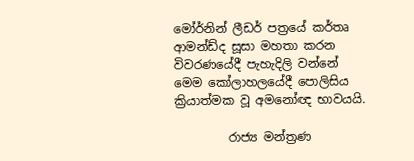මෝර්නින් ලීඩර් පත්‍රයේ කර්තෘ ආමන්ඩ්ද සූසා මහතා කරන විවරණයේදී පැහැදිලි වන්නේ මෙම කෝලාහලයේදී පොලිසිය ක්‍රියාත්මක වූ අමනෝඥ භාවයයි.

         රාජ්‍ය මන්ත්‍රණ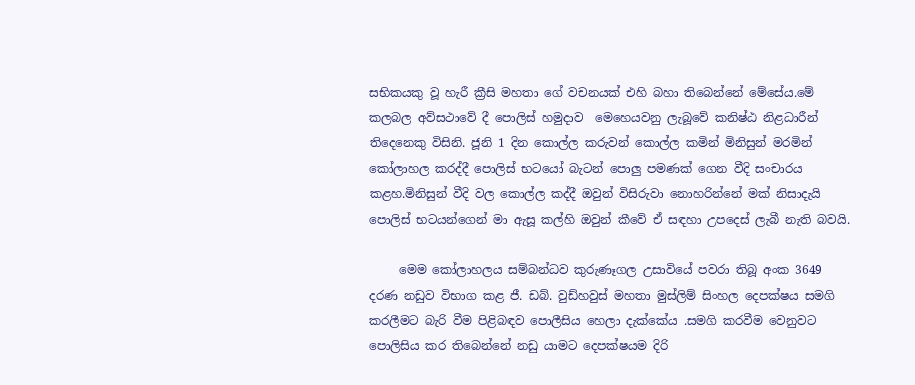සභිකයකු වූ හැරී ක්‍රීසි මහතා ගේ වචනයක් එහි බහා තිබෙන්නේ මේසේය.මේ කලබල අව්සථාවේ දී පොලිස් හමුදාව  මෙහෙයවනු ලැබූවේ කනිෂ්ඨ නිළධාරීන් තිදෙනෙකු විසිනි. ජූනි 1 දින කොල්ල කරුවන් කොල්ල කමින් මිනිසුන් මරමින් කෝලාහල කරද්දී පොලිස් භටයෝ බැටන් පොලු පමණක් ගෙන වීදි සංචාරය කළහ.මිනිසුන් වීදි වල කොල්ල කද්දී ඔවුන් විසිරුවා නොහරින්නේ මක් නිසාදැයි පොලිස් භටයන්ගෙන් මා ඇසූ කල්හි ඔවුන් කීවේ ඒ සඳහා උපදෙස් ලැබී නැති බවයි.

     මෙම කෝලාහලය සම්බන්ධව කුරුණෑගල උසාවියේ පවරා තිබූ අංක 3649 දරණ නඩුව විභාග කළ ජී. ඩබ්. වුඩ්හවුස් මහතා මුස්ලිම් සිංහල දෙපක්ෂය සමගි කරලීමට බැරි වීම පිළිබඳව පොලීසිය හෙලා දැක්කේය .සමගි කරවීම වෙනුවට පොලිසිය කර තිබෙන්නේ නඩු යාමට දෙපක්ෂයම දිරි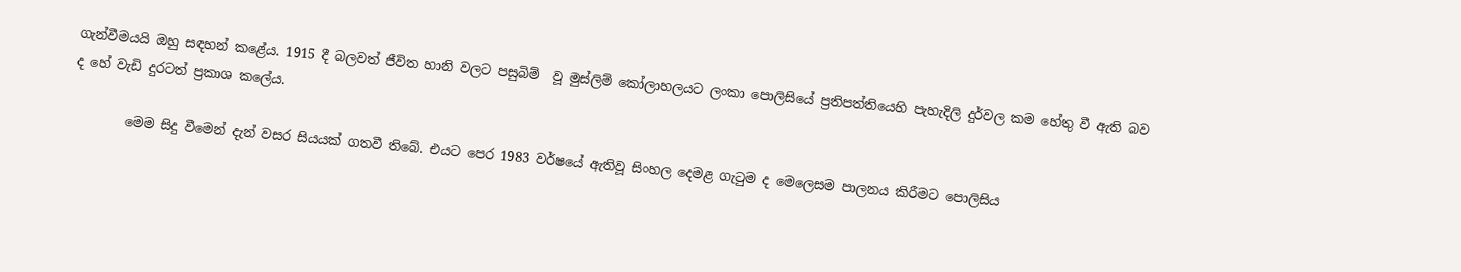ගැන්වීමයයි ඔහු සඳහන් කළේය. 1915 දී බලවත් ජීවිත හානි වලට පසුබිම්  වූ මුස්ලිම් කෝලාහලයට ලංකා පොලිසියේ ප්‍රතිපත්තියෙහි පැහැදිලි දුර්වල කම හේතු වී ඇති බව ද හේ වැඩි දුරටත් ප්‍රකාශ කලේය.

        මෙම සිදු වීමෙන් දැන් වසර සියයක් ගතවී තිබේ. එයට පෙර 1983 වර්ෂයේ ඇතිවූ සිංහල දෙමළ ගැටුම ද මෙලෙසම පාලනය කිරීමට පොලිසිය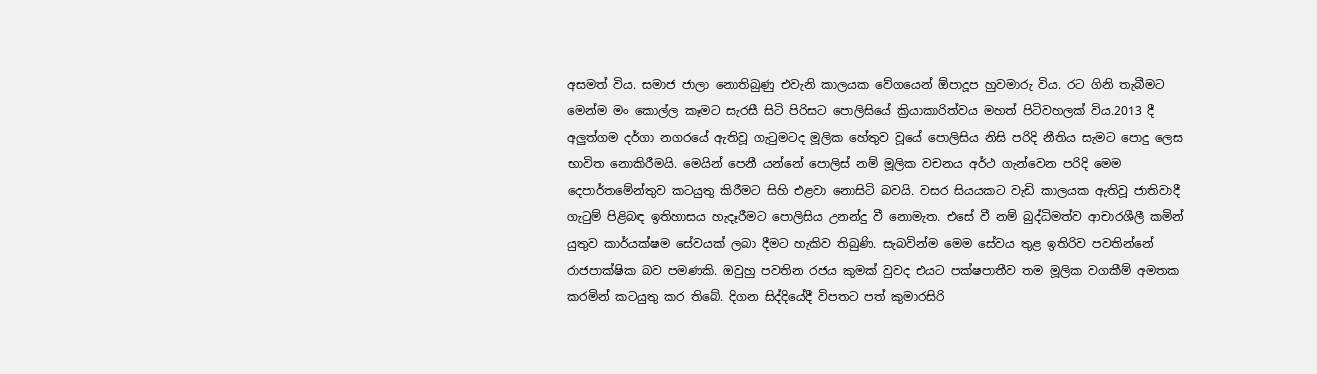අසමත් විය. සමාජ ජාලා නොතිබුණු එවැනි කාලයක වේගයෙන් ඕපාදූප හුවමාරු විය. රට ගිනි තැබීමට මෙන්ම මං කොල්ල කෑමට සැරසී සිටි පිරිසට පොලිසියේ ක්‍රියාකාරිත්වය මහත් පිටිවහලක් විය.2013 දී අලුත්ගම දර්ගා නගරයේ ඇතිවූ ගැටුමටද මූලික හේතුව වූයේ පොලිසිය නිසි පරිදි නීතිය සැමට පොදු ලෙස භාවිත නොකිරීමයි. මෙයින් පෙනී යන්නේ පොලිස් නම් මූලික වචනය අර්ථ ගැන්වෙන පරිදි මෙම දෙපාර්තමේන්තුව කටයුතු කිරීමට සිහි එළවා නොසිටි බවයි. වසර සියයකට වැඩි කාලයක ඇතිවූ ජාතිවාදී ගැටුම් පිළිබඳ ඉතිහාසය හැදෑරීමට පොලිසිය උනන්දු වී නොමැත. එසේ වී නම් බුද්ධිමත්ව ආචාරශීලී කමින් යුතුව කාර්යක්ෂම සේවයක් ලබා දීමට හැකිව තිබුණි. සැබවින්ම මෙම සේවය තුළ ඉතිරිව පවතින්නේ රාජපාක්ෂික බව පමණකි. ඔවුහු පවතින රජය කුමක් වුවද එයට පක්ෂපාතීව තම මූලික වගකීම් අමතක කරමින් කටයුතු කර තිබේ. දිගන සිද්දියේදී විපතට පත් කුමාරසිරි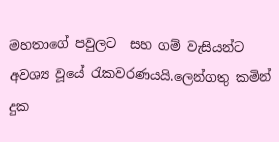මහතාගේ පවුලට  සහ ගම් වැසියන්ට අවශ්‍ය වූයේ රැකවරණයයි.ලෙන්ගතු කමින් දුක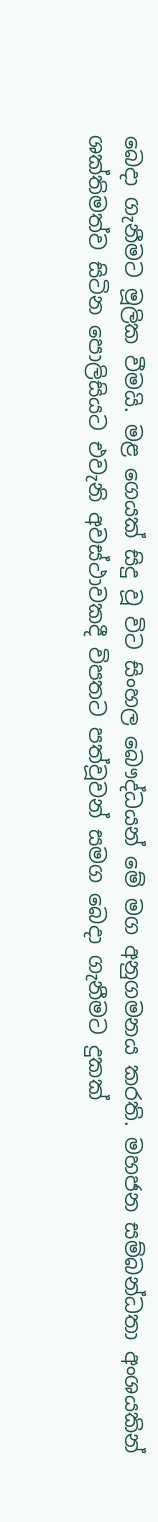බෙදා ගැනීමට මූලික වීමයි. මළ ගෙයක් සිදු වූ විට සිංහල බෞද්ධයන් මේ මග අනුගමනය කරති. මහජන සම්බන්ධතා අංශයකින් ශක්තිමත්ව සිටින පොලිසියට එවැනි අවස්ථාවකදී විපතට පත්වූවන් සමග බෙදා ගැනීමට දුකක්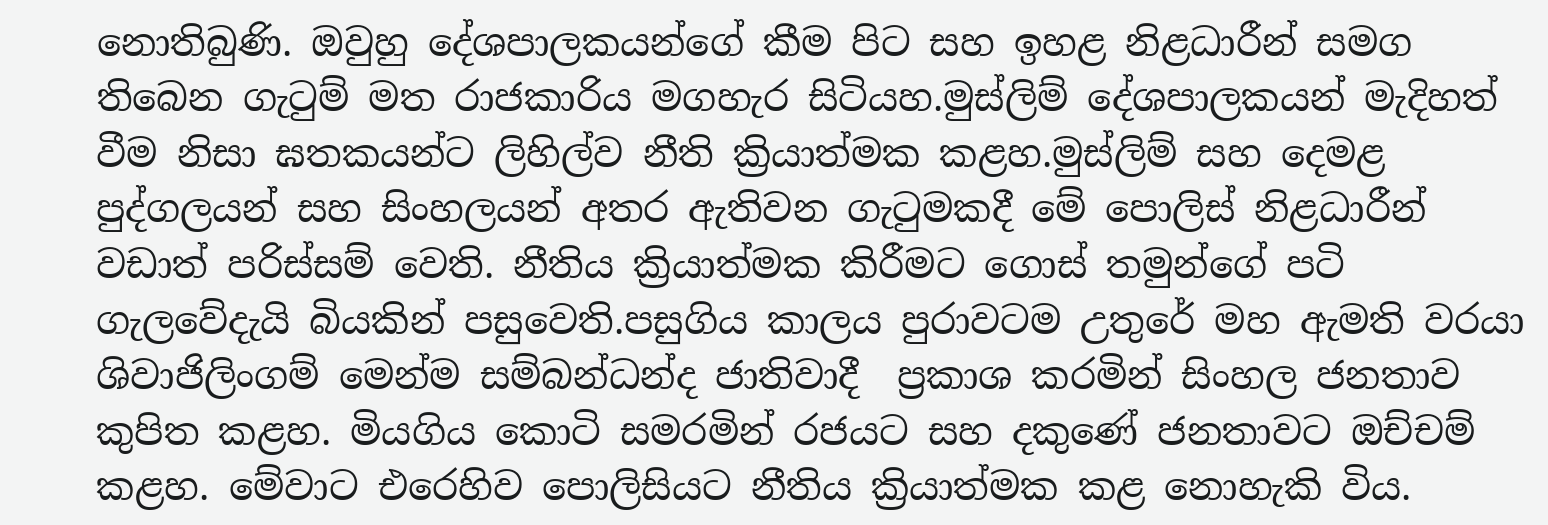නොතිබුණි. ඔවුහු දේශපාලකයන්ගේ කීම පිට සහ ඉහළ නිළධාරීන් සමග තිබෙන ගැටුම් මත රාජකාරිය මගහැර සිටියහ.මුස්ලිම් දේශපාලකයන් මැදිහත් වීම නිසා ඝතකයන්ට ලිහිල්ව නීති ක්‍රියාත්මක කළහ.මුස්ලිම් සහ දෙමළ පුද්ගලයන් සහ සිංහලයන් අතර ඇතිවන ගැටුමකදී මේ පොලිස් නිළධාරීන් වඩාත් පරිස්සම් වෙති. නීතිය ක්‍රියාත්මක කිරීමට ගොස් තමුන්ගේ පටි ගැලවේදැයි බියකින් පසුවෙති.පසුගිය කාලය පුරාවටම උතුරේ මහ ඇමති වරයා ශිවාජිලිංගම් මෙන්ම සම්බන්ධන්ද ජාතිවාදී  ප්‍රකාශ කරමින් සිංහල ජනතාව කුපිත කළහ. මියගිය කොටි සමරමින් රජයට සහ දකුණේ ජනතාවට ඔච්චම් කළහ. මේවාට එරෙහිව පොලිසියට නීතිය ක්‍රියාත්මක කළ නොහැකි විය.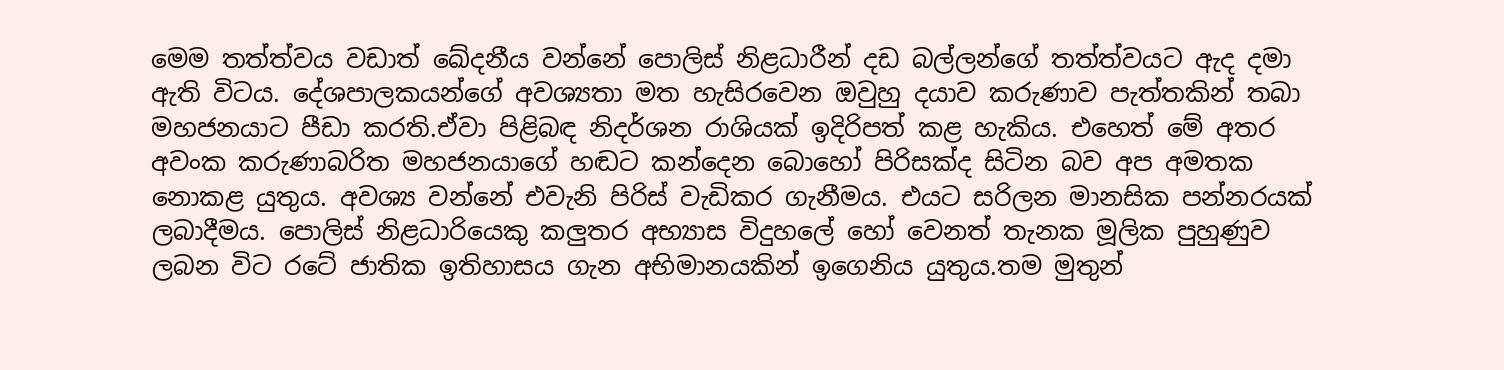මෙම තත්ත්වය වඩාත් ඛේදනීය වන්නේ පොලිස් නිළධාරීන් දඩ බල්ලන්ගේ තත්ත්වයට ඇද දමා ඇති විටය. දේශපාලකයන්ගේ අවශ්‍යතා මත හැසිරවෙන ඔවුහු දයාව කරුණාව පැත්තකින් තබා මහජනයාට පීඩා කරති.ඒවා පිළිබඳ නිදර්ශන රාශියක් ඉදිරිපත් කළ හැකිය. එහෙත් මේ අතර අවංක කරුණාබරිත මහජනයාගේ හඬට කන්දෙන බොහෝ පිරිසක්ද සිටින බව අප අමතක නොකළ යුතුය. අවශ්‍ය වන්නේ එවැනි පිරිස් වැඩිකර ගැනීමය. එයට සරිලන මානසික පන්නරයක් ලබාදීමය. පොලිස් නිළධාරියෙකු කලුතර අභ්‍යාස විදුහලේ හෝ වෙනත් තැනක මූලික පුහුණුව ලබන විට රටේ ජාතික ඉතිහාසය ගැන අභිමානයකින් ඉගෙනිය යුතුය.තම මුතුන්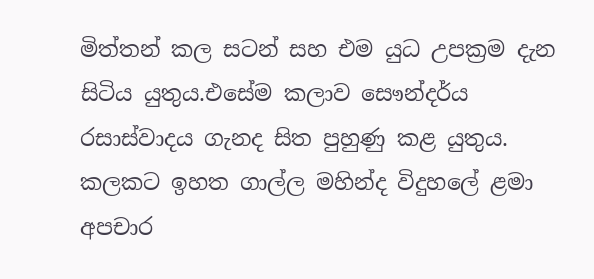මිත්තන් කල සටන් සහ එම යුධ උපක්‍රම දැන සිටිය යුතුය.එසේම කලාව සෞන්දර්ය රසාස්වාදය ගැනද සිත පුහුණු කළ යුතුය. කලකට ඉහත ගාල්ල මහින්ද විදුහලේ ළමා අපචාර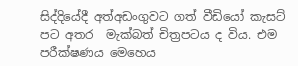සිද්දියේදී අත්අඩංගුවට ගත් වීඩියෝ කැසට් පට අතර  මැක්බත් චිත්‍රපටය ද විය. එම පරීක්ෂණය මෙහෙය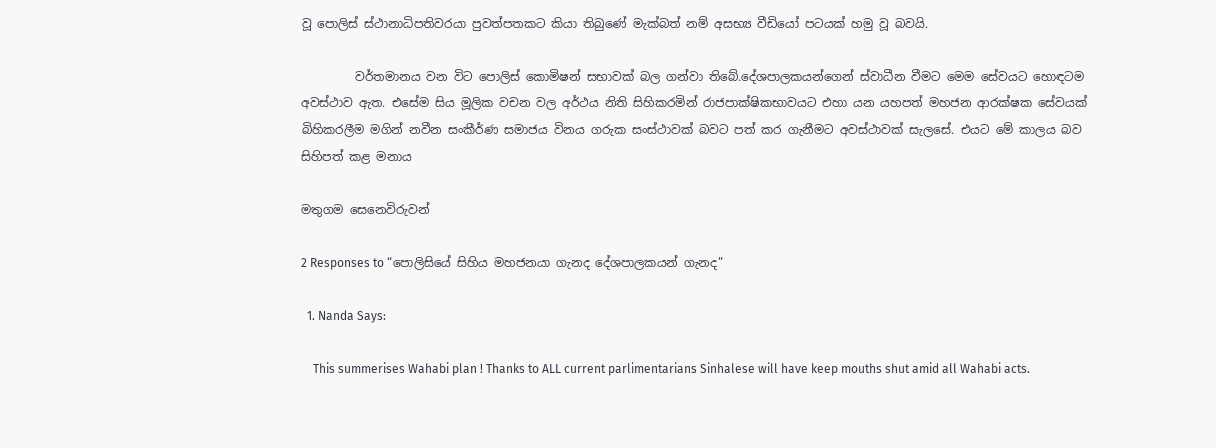වූ පොලිස් ස්ථානාධිපතිවරයා පුවත්පතකට කියා තිබුණේ මැක්බත් නම් අසභ්‍ය වීඩියෝ පටයක් හමු වූ බවයි.

         වර්තමානය වන විට පොලිස් කොමිෂන් සභාවක් බල ගන්වා තිබේ.දේශපාලකයන්ගෙන් ස්වාධීන වීමට මෙම සේවයට හොඳටම අවස්ථාව ඇත. එසේම සිය මූලික වචන වල අර්ථය නිති සිහිකරමින් රාජපාක්ෂිකභාවයට එහා යන යහපත් මහජන ආරක්ෂක සේවයක් බිහිකරලීම මගින් නවීන සංකීර්ණ සමාජය විනය ගරුක සංස්ථාවක් බවට පත් කර ගැනීමට අවස්ථාවක් සැලසේ. එයට මේ කාලය බව සිහිපත් කළ මනාය

මතුගම සෙනෙවිරුවන්

2 Responses to “පොලිසියේ සිහිය මහජනයා ගැනද දේශපාලකයන් ගැනද”

  1. Nanda Says:

    This summerises Wahabi plan ! Thanks to ALL current parlimentarians Sinhalese will have keep mouths shut amid all Wahabi acts.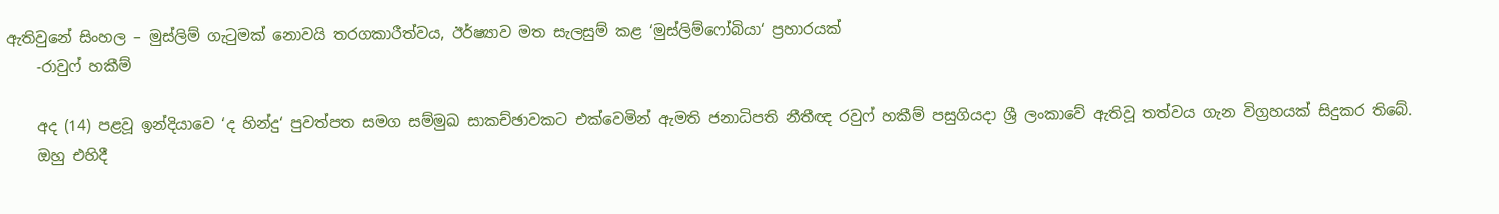ඇතිවුනේ සිංහල – මුස්ලිම් ගැටුමක් නොවයි තරගකාරීත්වය, ඊර්ෂ්‍යාව මත සැලසුම් කළ ‘මුස්ලිම්ෆෝබියා‘ ප්‍රහාරයක්
    -රාවුෆ් හකීම්

    අද (14) පළවූ ඉන්දියාවෙ ‘ද හින්දු‘ පුවත්පත සමග සම්මුඛ සාකච්ඡාවකට එක්වෙමින් ඇමති ජනාධිපති නීතීඥ රවුෆ් හකීම් පසුගියදා ශ්‍රී ලංකාවේ ඇතිවූ තත්වය ගැන විග්‍රහයක් සිදුකර තිබේ.
    ඔහු එහිදී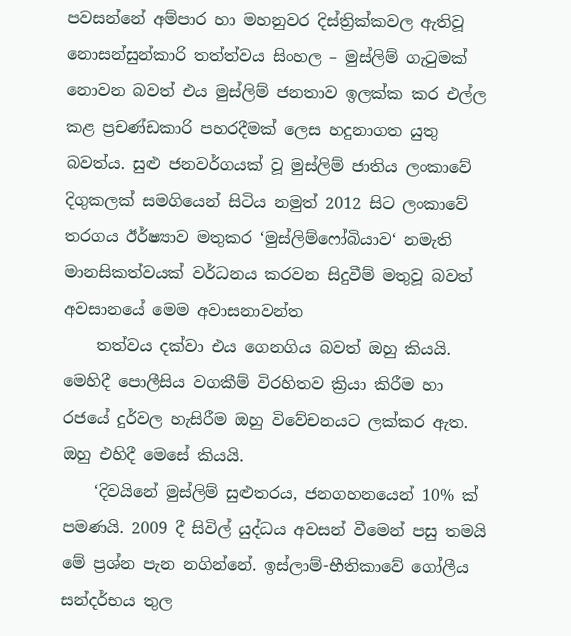පවසන්නේ අම්පාර හා මහනුවර දිස්ත්‍රික්කවල ඇතිවූ නොසන්සුන්කාරි තත්ත්වය සිංහල – මුස්ලිම් ගැටුමක් නොවන බවත් එය මුස්ලිම් ජනතාව ඉලක්ක කර එල්ල කළ ප්‍රචණ්ඩකාරි පහරදීමක් ලෙස හදුනාගත යුතු බවත්ය. සුළු ජනවර්ගයක් වූ මුස්ලිම් ජාතිය ලංකාවේ දිගුකලක් සමගියෙන් සිටිය නමුත් 2012 සිට ලංකාවේ තරගය ඊර්ෂ්‍යාව මතුකර ‘මුස්ලිම්ෆෝබියාව‘ නමැති මානසිකත්වයක් වර්ධනය කරවන සිදුවීම් මතුවූ බවත් අවසානයේ මෙම අවාසනාවන්ත
    තත්වය දක්වා එය ගෙනගිය බවත් ඔහු කියයි. මෙහිදී පොලීසිය වගකීම් විරහිතව ක්‍රියා කිරීම හා රජයේ දුර්වල හැසිරීම ඔහු විවේචනයට ලක්කර ඇත. ඔහු එහිදී මෙසේ කියයි.
    ‘දිවයිනේ මුස්ලිම් සුළුතරය, ජනගහනයෙන් 10% ක් පමණයි. 2009 දී සිවිල් යුද්ධය අවසන් වීමෙන් පසු තමයි මේ ප්‍රශ්න පැන නගින්නේ. ඉස්ලාම්-භීතිකාවේ ගෝලීය සන්දර්භය තුල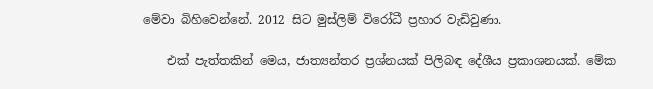මේවා බිහිවෙන්නේ. 2012 සිට මුස්ලිම් විරෝධී ප්‍රහාර වැඩිවුණා.

    එක් පැත්තකින් මෙය, ජාත්‍යන්තර ප්‍රශ්නයක් පිලිබඳ දේශීය ප්‍රකාශනයක්. මේක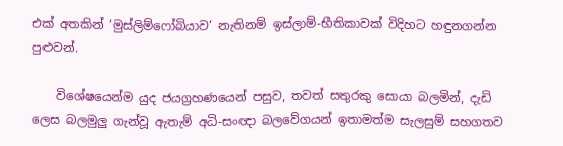එක් අතකින් ‘මුස්ලිම්ෆෝබියාව‘ නැතිනම් ඉස්ලාම්-භීතිකාවක් විදිහට හඳුනගන්න පුළුවන්.

    විශේෂයෙන්ම යුද ජයග්‍රහණයෙන් පසුව, තවත් සතුරකු සොයා බලමින්, දැඩි ලෙස බලමුලු ගැන්වූ ඇතැම් අධි-සංඥා බලවේගයන් ඉතාමත්ම සැලසුම් සහගතව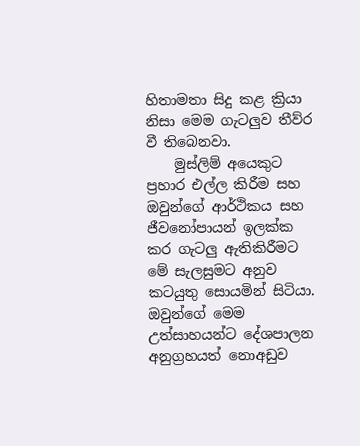හිතාමතා සිදු කළ ක්‍රියා නිසා මෙම ගැටලුව තීව්ර වී තිබෙනවා.
    මුස්ලිම් අයෙකුට ප්‍රහාර එල්ල කිරීම සහ ඔවුන්ගේ ආර්ථිකය සහ ජීවනෝපායන් ඉලක්ක කර ගැටලු ඇතිකිරීමට මේ සැලසුමට අනුව කටයුතු සොයමින් සිටියා. ඔවුන්ගේ මෙම උත්සාහයන්ට දේශපාලන අනුග්‍රහයත් නොඅඩුව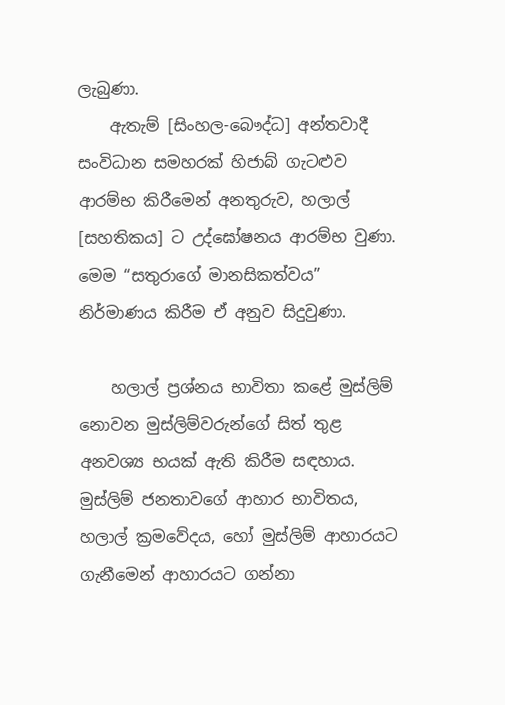ලැබුණා.
    ඇතැම් [සිංහල-බෞද්ධ] අන්තවාදී සංවිධාන සමහරක් හිජාබ් ගැටළුව ආරම්භ කිරීමෙන් අනතුරුව, හලාල් [සහතිකය] ට උද්ඝෝෂනය ආරම්භ වුණා. මෙම “සතුරාගේ මානසිකත්වය” නිර්මාණය කිරීම ඒ අනුව සිදුවුණා.

    හලාල් ප්‍රශ්නය භාවිතා කළේ මුස්ලිම් නොවන මුස්ලිම්වරුන්ගේ සිත් තුළ අනවශ්‍ය භයක් ඇති කිරීම සඳහාය. මුස්ලිම් ජනතාවගේ ආහාර භාවිතය, හලාල් ක්‍රමවේදය, හෝ මුස්ලිම් ආහාරයට ගැනීමෙන් ආහාරයට ගන්නා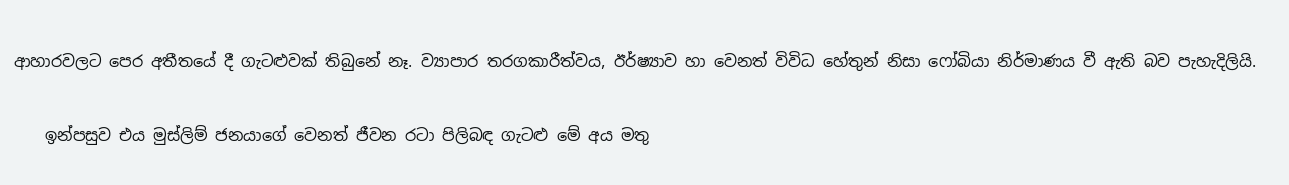ආහාරවලට පෙර අතීතයේ දී ගැටළුවක් තිබුනේ නෑ. ව්‍යාපාර තරගකාරීත්වය, ඊර්ෂ්‍යාව හා වෙනත් විවිධ හේතුන් නිසා ෆෝබියා නිර්මාණය වී ඇති බව පැහැදිලියි.

    ඉන්පසුව එය මුස්ලිම් ජනයාගේ වෙනත් ජීවන රටා පිලිබඳ ගැටළු මේ අය මතු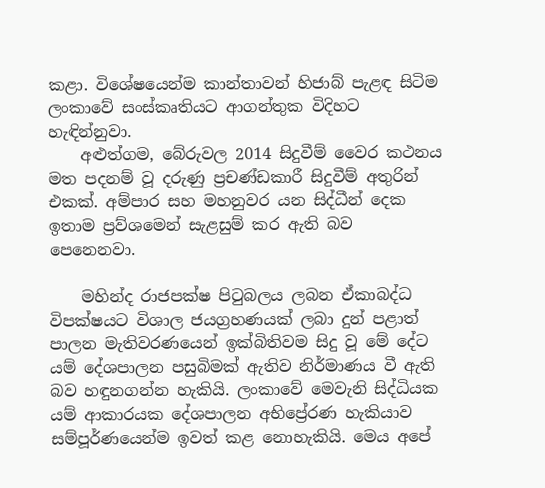කළා. විශේෂයෙන්ම කාන්තාවන් හිජාබ් පැළඳ සිටිම ලංකාවේ සංස්කෘතියට ආගන්තුක විදිහට හැඳින්නුවා.
    අළුත්ගම, බේරුවල 2014 සිදුවීම් වෛර කථනය මත පදනම් වූ දරුණු ප්‍රචණ්ඩකාරී සිදුවීම් අතුරින් එකක්. අම්පාර සහ මහනුවර යන සිද්ධීන් දෙක ඉතාම ප්‍රව්ශමෙන් සැළසුම් කර ඇති බව පෙනෙනවා.

    මහින්ද රාජපක්ෂ පිටුබලය ලබන ඒකාබද්ධ විපක්ෂයට විශාල ජයග්‍රහණයක් ලබා දුන් පළාත් පාලන මැතිවරණයෙන් ඉක්බිතිවම සිදු වූ මේ දේට යම් දේශපාලන පසුබිමක් ඇතිව නිර්මාණය වී ඇති බව හඳුනගන්න හැකියි. ලංකාවේ මෙවැනි සිද්ධියක යම් ආකාරයක දේශපාලන අභිප්‍රේරණ හැකියාව සම්පූර්ණයෙන්ම ඉවත් කළ නොහැකියි. මෙය අපේ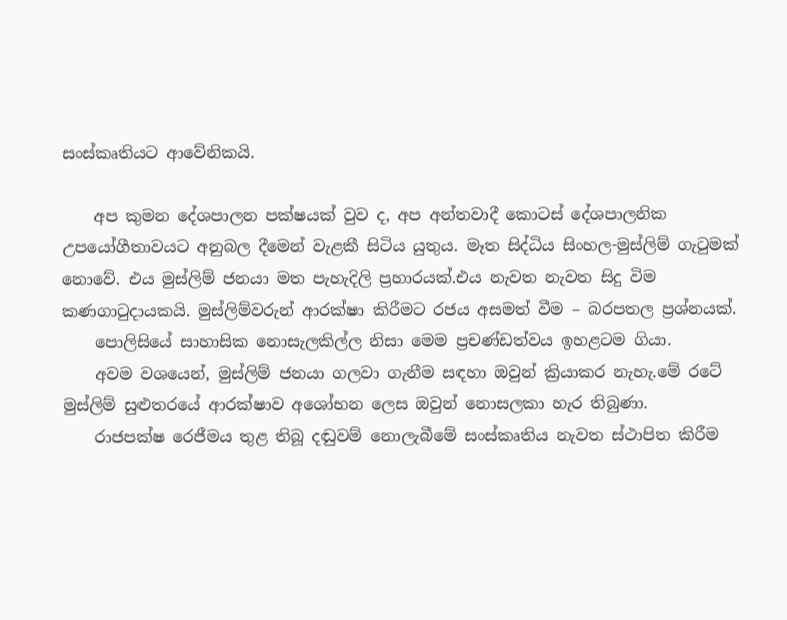සංස්කෘතියට ආවේනිකයි.

    අප කුමන දේශපාලන පක්ෂයක් වුව ද, අප අන්තවාදී කොටස් දේශපාලනික උපයෝගීතාවයට අනුබල දීමෙන් වැළකී සිටිය යුතුය. මෑත සිද්ධිය සිංහල-මුස්ලිම් ගැටුමක් නොවේ. එය මුස්ලිම් ජනයා මත පැහැදිලි ප්‍රහාරයක්.එය නැවත නැවත සිදු විම කණගාටුදායකයි. මුස්ලිම්වරුන් ආරක්ෂා කිරීමට රජය අසමත් වීම – බරපතල ප්‍රශ්නයක්.
    පොලිසියේ සාහාසික නොසැලකිල්ල නිසා මෙම ප්‍රචණ්ඩත්වය ඉහළටම ගියා.
    අවම වශයෙන්, මුස්ලිම් ජනයා ගලවා ගැනීම සඳහා ඔවුන් ක්‍රියාකර නැහැ.මේ රටේ මුස්ලිම් සුළුතරයේ ආරක්ෂාව අශෝභන ලෙස ඔවුන් නොසලකා හැර තිබුණා.
    රාජපක්ෂ රෙජීමය තුළ තිබූ දඬුවම් නොලැබීමේ සංස්කෘතිය නැවත ස්ථාපිත කිරීම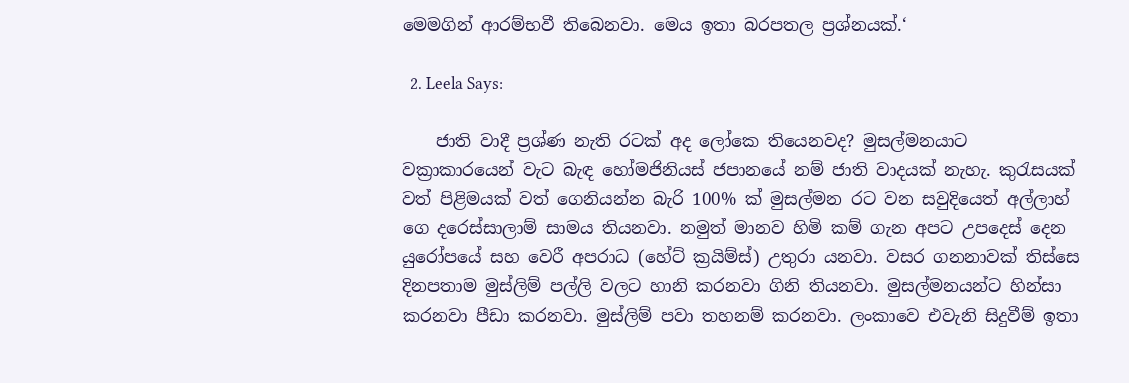මෙමගින් ආරම්භවී තිබෙනවා. මෙය ඉතා බරපතල ප්‍රශ්නයක්.‘

  2. Leela Says:

    ජාති වාදී ප්‍රශ්ණ නැති රටක් අද ලෝකෙ තියෙනවද? මුසල්මනයාට වක්‍රාකාරයෙන් වැට බැඳ හෝමජිනියස් ජපානයේ නම් ජාති වාදයක් නැහැ. කුරැසයක් වත් පිළිමයක් වත් ගෙනියන්න බැරි 100% ක් මුසල්මන රට වන සවුදියෙත් අල්ලාහ් ගෙ දරෙස්සාලාම් සාමය තියනවා. නමුත් මානව හිමි කම් ගැන අපට උපදෙස් දෙන යුරෝපයේ සහ වෙරී අපරාධ (හේට් ක්‍රයිම්ස්) උතුරා යනවා. වසර ගනනාවක් තිස්සෙ දිනපතාම මුස්ලිම් පල්ලි වලට හානි කරනවා ගිනි තියනවා. මුසල්මනයන්ට හින්සා කරනවා පීඩා කරනවා. මුස්ලිම් පවා තහනම් කරනවා. ලංකාවෙ එවැනි සිදුවීම් ඉතා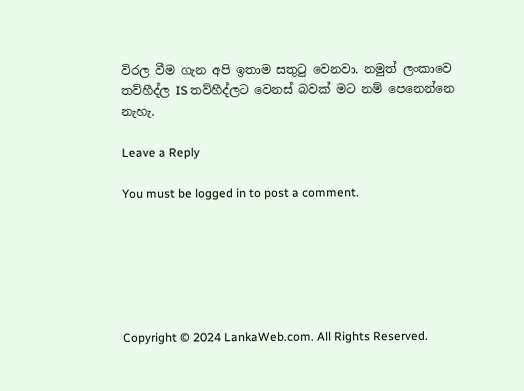විරල වීම ගැන අපි ඉතාම සතුටු වෙනවා. නමුත් ලංකාවෙ තව්හීද්ල IS තව්හීද්ලට වෙනස් බවක් මට නම් පෙනෙන්නෙ නැහැ.

Leave a Reply

You must be logged in to post a comment.






Copyright © 2024 LankaWeb.com. All Rights Reserved.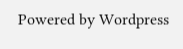Powered by Wordpress